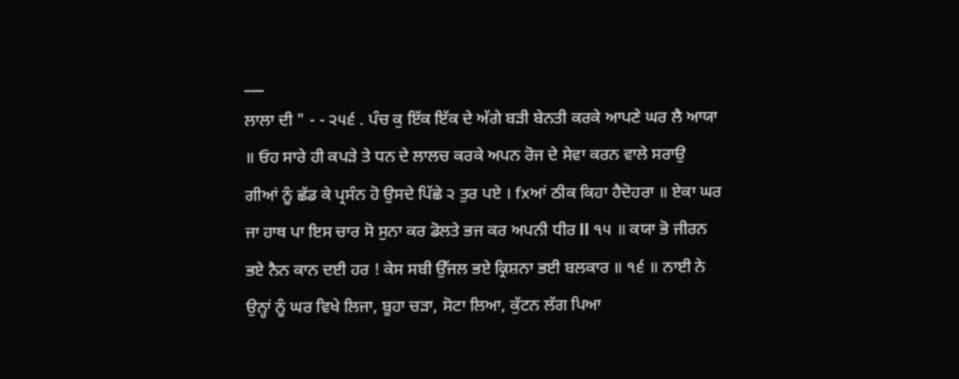___
ਲਾਲਾ ਦੀ " - - ੨੫੬ . ਪੰਚ ਕੁ ਇੱਕ ਇੱਕ ਦੇ ਅੱਗੇ ਬੜੀ ਬੇਨਤੀ ਕਰਕੇ ਆਪਣੇ ਘਰ ਲੈ ਆਯਾ ॥ ਓਹ ਸਾਰੇ ਹੀ ਕਪੜੇ ਤੇ ਧਨ ਦੇ ਲਾਲਚ ਕਰਕੇ ਅਪਨ ਰੋਜ ਦੇ ਸੇਵਾ ਕਰਨ ਵਾਲੇ ਸਰਾਉ ਗੀਆਂ ਨੂੰ ਛੱਡ ਕੇ ਪ੍ਰਸੰਨ ਹੋ ਉਸਦੇ ਪਿੱਛੇ ੨ ਤੁਰ ਪਏ । fxਆਂ ਠੀਕ ਕਿਹਾ ਹੈਦੋਹਰਾ ॥ ਏਕਾ ਘਰ ਜਾ ਹਾਥ ਪਾ ਇਸ ਚਾਰ ਸੋ ਸੁਨਾ ਕਰ ਡੋਲਤੇ ਭਜ ਕਰ ਅਪਨੀ ਧੀਰ ll ੧੫ ॥ ਕਯਾ ਭੋ ਜੀਰਨ ਭਏ ਨੈਨ ਕਾਨ ਦਈ ਹਰ ! ਕੇਸ ਸਬੀ ਉੱਜਲ ਭਏ ਕ੍ਰਿਸ਼ਨਾ ਭਈ ਬਲਕਾਰ ॥ ੧੬ ॥ ਨਾਈ ਨੇ ਉਨ੍ਹਾਂ ਨੂੰ ਘਰ ਵਿਖੇ ਲਿਜਾ, ਬੂਹਾ ਚੜਾ, ਸੋਟਾ ਲਿਆ, ਕੁੱਟਨ ਲੱਗ ਪਿਆ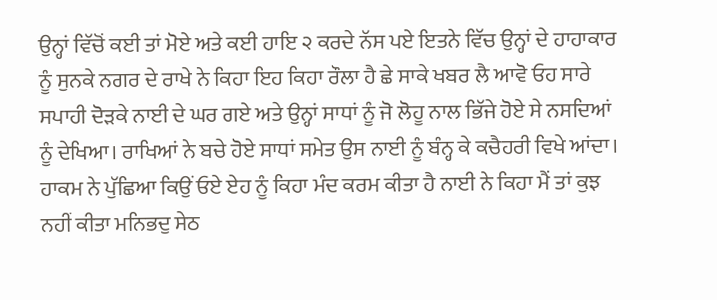ਉਨ੍ਹਾਂ ਵਿੱਚੋਂ ਕਈ ਤਾਂ ਮੋਏ ਅਤੇ ਕਈ ਹਾਇ ੨ ਕਰਦੇ ਨੱਸ ਪਏ ਇਤਨੇ ਵਿੱਚ ਉਨ੍ਹਾਂ ਦੇ ਹਾਹਾਕਾਰ ਨੂੰ ਸੁਨਕੇ ਨਗਰ ਦੇ ਰਾਖੇ ਨੇ ਕਿਹਾ ਇਹ ਕਿਹਾ ਰੌਲਾ ਹੈ ਛੇ ਸਾਕੇ ਖਬਰ ਲੈ ਆਵੋ ਓਹ ਸਾਰੇ ਸਪਾਹੀ ਦੋੜਕੇ ਨਾਈ ਦੇ ਘਰ ਗਏ ਅਤੇ ਉਨ੍ਹਾਂ ਸਾਧਾਂ ਨੂੰ ਜੋ ਲੋਹੂ ਨਾਲ ਭਿੱਜੇ ਹੋਏ ਸੇ ਨਸਦਿਆਂ ਨੂੰ ਦੇਖਿਆ। ਰਾਖਿਆਂ ਨੇ ਬਚੇ ਹੋਏ ਸਾਧਾਂ ਸਮੇਤ ਉਸ ਨਾਈ ਨੂੰ ਬੰਨ੍ਹ ਕੇ ਕਚੈਹਰੀ ਵਿਖੇ ਆਂਦਾ। ਹਾਕਮ ਨੇ ਪੁੱਛਿਆ ਕਿਉਂ ਓਏ ਏਹ ਨੂੰ ਕਿਹਾ ਮੰਦ ਕਰਮ ਕੀਤਾ ਹੈ ਨਾਈ ਨੇ ਕਿਹਾ ਮੈਂ ਤਾਂ ਕੁਝ ਨਹੀਂ ਕੀਤਾ ਮਨਿਭਦੁ ਸੇਠ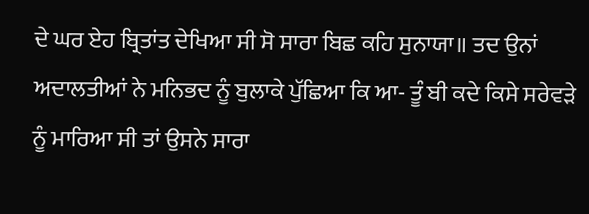ਦੇ ਘਰ ਏਹ ਬ੍ਰਿਤਾਂਤ ਦੇਖਿਆ ਸੀ ਸੋ ਸਾਰਾ ਬਿਛ ਕਹਿ ਸੁਨਾਯਾ॥ ਤਦ ਉਨਾਂ ਅਦਾਲਤੀਆਂ ਨੇ ਮਨਿਭਦ ਨੂੰ ਬੁਲਾਕੇ ਪੁੱਛਿਆ ਕਿ ਆ- ਤੂੰ ਬੀ ਕਦੇ ਕਿਸੇ ਸਰੇਵੜੇ ਨੂੰ ਮਾਰਿਆ ਸੀ ਤਾਂ ਉਸਨੇ ਸਾਰਾ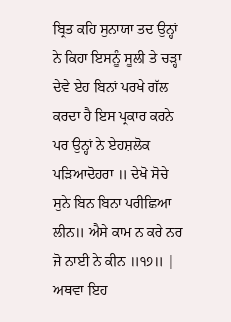ਬ੍ਰਿਤ ਕਹਿ ਸੁਨਾਯਾ ਤਦ ਉਨ੍ਹਾਂ ਨੇ ਕਿਹਾ ਇਸਨੂੰ ਸੂਲੀ ਤੇ ਚੜ੍ਹਾ ਦੇਵੇ ਏਹ ਬਿਨਾਂ ਪਰਖੇ ਗੱਲ ਕਰਦਾ ਹੈ ਇਸ ਪ੍ਰਕਾਰ ਕਰਨੇ ਪਰ ਉਨ੍ਹਾਂ ਨੇ ਏਹਸ਼ਲੋਕ ਪੜਿਆਦੋਹਰਾ ॥ ਦੇਖੋ ਸੋਚੇ ਸੁਨੇ ਬਿਨ ਬਿਨਾ ਪਰੀਛਿਆ ਲੀਨ॥ ਐਸੇ ਕਾਮ ਨ ਕਰੇ ਨਰ ਜੋ ਨਾਈ ਨੇ ਕੀਨ ॥੧੭॥ | ਅਥਵਾ ਇਹ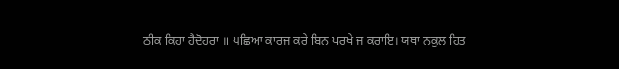ਠੀਕ ਕਿਹਾ ਹੈਦੋਹਰਾ ॥ ੫ਛਿਆ ਕਾਰਜ ਕਰੇ ਬਿਨ ਪਰਖੇ ਜ ਕਰਾਇ। ਯਥਾ ਨਕੁਲ ਹਿਤ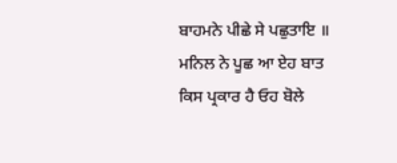ਬਾਹਮਨੇ ਪੀਛੇ ਸੇ ਪਛੁਤਾਇ ॥ ਮਨਿਲ ਨੇ ਪੂਛ ਆ ਏਹ ਬਾਤ ਕਿਸ ਪ੍ਰਕਾਰ ਹੈ ਓਹ ਬੋਲੇ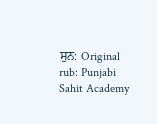ਸੁਨ: Original rub: Punjabi Sahit Academy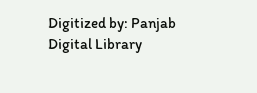Digitized by: Panjab Digital Library